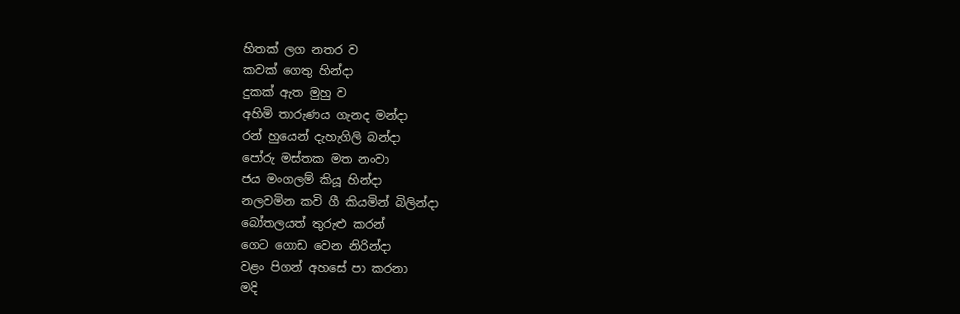හිතක් ලග නතර ව
කවක් ගෙතු හින්දා
දුකක් ඇත මුහු ව
අහිමි තාරුණය ගැනද මන්දා
රන් හුයෙන් දැහැගිලි බන්දා
පෝරු මස්තක මත නංවා
ජය මංගලම් කියූ හින්දා
නලවමින කවි ගී කියමින් බිලින්දා
බෝතලයත් තුරුළු කරන්
ගෙට ගොඩ වෙන නිරින්දා
වළං පිගන් අහසේ පා කරනා
මදි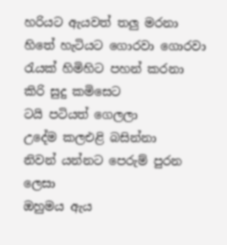හරියට ඇයවත් තලු මරනා
හිතේ හැටියට ගොරවා ගොරවා
රැයක් හිමිහිට පහන් කරනා
කිරි සුදු කමිසෙට
ටයි පටියත් ගෙලලා
උදේම කලඑළි බසින්නා
නිවන් යන්නට පෙරුම් පුරන ලෙසා
ඔහුමය ඇය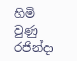හිමි වුණු රජින්දා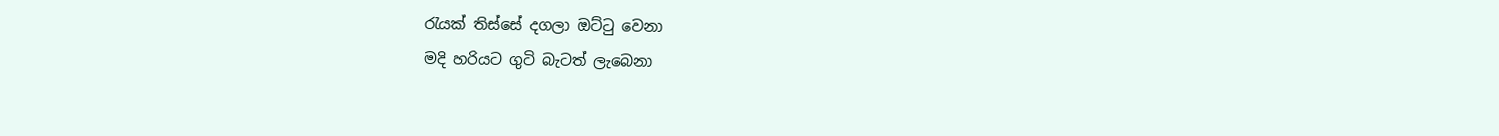රැයක් තිස්සේ දගලා ඔට්ටු වෙනා
මදි හරියට ගුටි බැටත් ලැබෙනා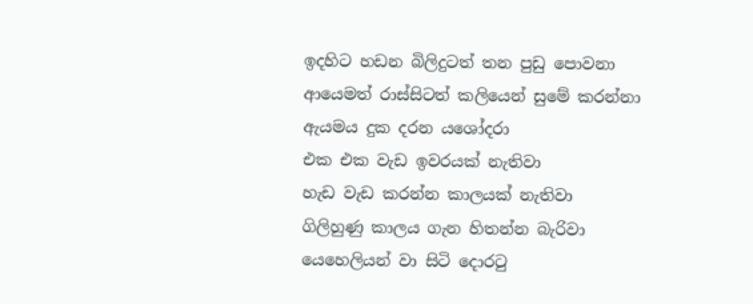ඉදහිට හඩන බිලිදුටත් තන පුඩු පොවනා
ආයෙමත් රාස්සිටත් කලියෙන් සුමේ කරන්නා
ඇයමය දුක දරන යශෝදරා
එක එක වැඩ ඉවරයක් නැතිවා
හැඩ වැඩ කරන්න කාලයක් නැතිවා
ගිලිහුණු කාලය ගැන හිතන්න බැරිවා
යෙහෙලියන් වා සිටි දොරටු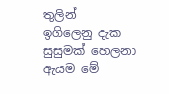තුලින්
ඉගිලෙනු දැක සුසුමක් හෙලනා
ඇයම මේ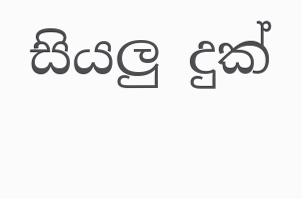සියලු දුක්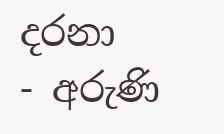දරනා
- අරුණි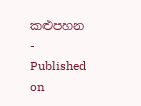කළුපහන -
Published on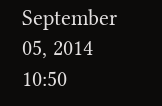September 05, 2014 10:50